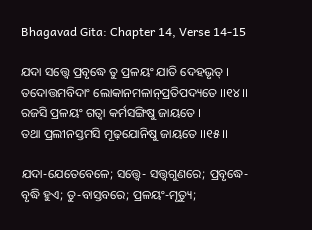Bhagavad Gita: Chapter 14, Verse 14-15

ଯଦା ସତ୍ତ୍ୱେ ପ୍ରବୃଦ୍ଧେ ତୁ ପ୍ରଳୟଂ ଯାତି ଦେହଭୃତ୍ ।
ତଦୋତ୍ତମବିଦାଂ ଲୋକାନମଳାନ୍‌ପ୍ରତିପଦ୍ୟତେ ।।୧୪।।
ରଜସି ପ୍ରଳୟଂ ଗତ୍ୱା କର୍ମସଙ୍ଗିଷୁ ଜାୟତେ ।
ତଥା ପ୍ରଲୀନସ୍ତମସି ମୂଢ଼ଯୋନିଷୁ ଜାୟତେ ।।୧୫।।

ଯଦା-ଯେତେବେଳେ; ସତ୍ତ୍ୱେ- ସତ୍ତ୍ୱଗୁଣରେ; ପ୍ରବୃଦ୍ଧେ-ବୃଦ୍ଧି ହୁଏ; ତୁ-ବାସ୍ତବରେ; ପ୍ରଳୟଂ-ମୃତ୍ୟୁ;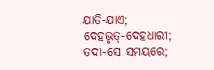ଯାତି-ଯାଏ; ଦେହଭୃତ୍‌-ଦେହଧାରୀ; ତଦା-ସେ ସମୟରେ;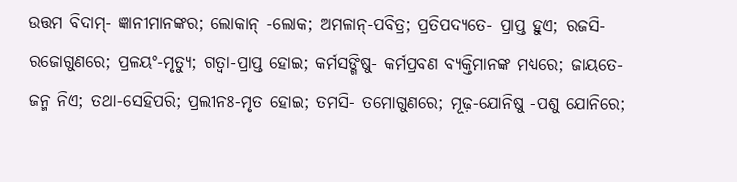ଉତ୍ତମ ବିଦାମ୍‌- ଜ୍ଞାନୀମାନଙ୍କର; ଲୋକାନ୍ -ଲୋକ; ଅମଳାନ୍‌-ପବିତ୍ର; ପ୍ରତିପଦ୍ୟତେ- ପ୍ରାପ୍ତ ହୁଏ; ରଜସି-ରଜୋଗୁଣରେ; ପ୍ରଳୟଂ-ମୃତ୍ୟୁ; ଗତ୍ୱା-ପ୍ରାପ୍ତ ହୋଇ; କର୍ମସଙ୍ଗିଷୁ- କର୍ମପ୍ରବଣ ବ୍ୟକ୍ତିମାନଙ୍କ ମଧ୍ୟରେ; ଜାୟତେ- ଜନ୍ମ ନିଏ; ତଥା-ସେହିପରି; ପ୍ରଲୀନଃ-ମୃତ ହୋଇ; ତମସି- ତମୋଗୁଣରେ; ମୂଢ଼-ଯୋନିଷୁ -ପଶୁ ଯୋନିରେ;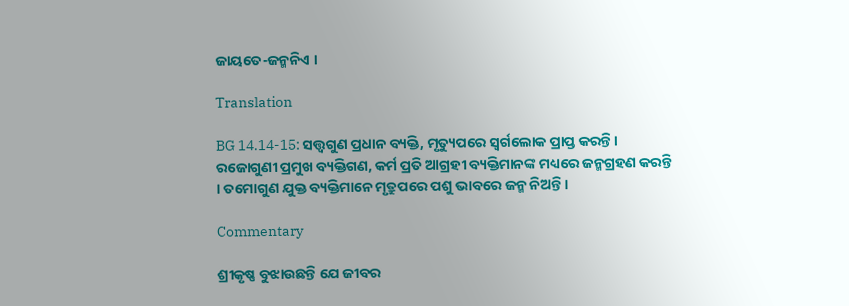ଜାୟତେ-ଜନ୍ମନିଏ ।

Translation

BG 14.14-15: ସତ୍ତ୍ୱଗୁଣ ପ୍ରଧାନ ବ୍ୟକ୍ତି, ମୃତ୍ୟୁପରେ ସ୍ୱର୍ଗଲୋକ ପ୍ରାପ୍ତ କରନ୍ତି । ରଜୋଗୁଣୀ ପ୍ରମୁଖ ବ୍ୟକ୍ତିଗଣ, କର୍ମ ପ୍ରତି ଆଗ୍ରହୀ ବ୍ୟକ୍ତିମାନଙ୍କ ମଧ୍ୟରେ ଜନ୍ମଗ୍ରହଣ କରନ୍ତି । ତମୋଗୁଣ ଯୁକ୍ତ ବ୍ୟକ୍ତିମାନେ ମୃତ୍ରୁପରେ ପଶୁ ଭାବରେ ଜନ୍ମ ନିଅନ୍ତି ।

Commentary

ଶ୍ରୀକୃଷ୍ଣ ବୁଝାଉଛନ୍ତି ଯେ ଜୀବର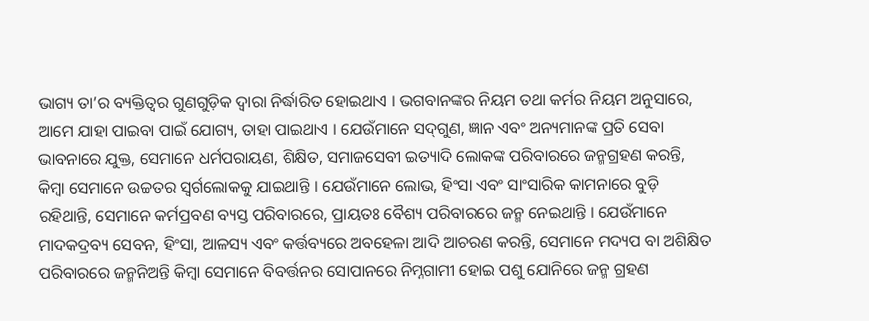ଭାଗ୍ୟ ତା’ର ବ୍ୟକ୍ତିତ୍ୱର ଗୁଣଗୁଡ଼ିକ ଦ୍ୱାରା ନିର୍ଦ୍ଧାରିତ ହୋଇଥାଏ । ଭଗବାନଙ୍କର ନିୟମ ତଥା କର୍ମର ନିୟମ ଅନୁସାରେ, ଆମେ ଯାହା ପାଇବା ପାଇଁ ଯୋଗ୍ୟ, ତାହା ପାଇଥାଏ । ଯେଉଁମାନେ ସଦ୍‌ଗୁଣ, ଜ୍ଞାନ ଏବଂ ଅନ୍ୟମାନଙ୍କ ପ୍ରତି ସେବା ଭାବନାରେ ଯୁକ୍ତ, ସେମାନେ ଧର୍ମପରାୟଣ, ଶିକ୍ଷିତ, ସମାଜସେବୀ ଇତ୍ୟାଦି ଲୋକଙ୍କ ପରିବାରରେ ଜନ୍ମଗ୍ରହଣ କରନ୍ତି, କିମ୍ବା ସେମାନେ ଉଚ୍ଚତର ସ୍ୱର୍ଗଲୋକକୁ ଯାଇଥାନ୍ତି । ଯେଉଁମାନେ ଲୋଭ, ହିଂସା ଏବଂ ସାଂସାରିକ କାମନାରେ ବୁଡ଼ି ରହିଥାନ୍ତି, ସେମାନେ କର୍ମପ୍ରବଣ ବ୍ୟସ୍ତ ପରିବାରରେ, ପ୍ରାୟତଃ ବୈଶ୍ୟ ପରିବାରରେ ଜନ୍ମ ନେଇଥାନ୍ତି । ଯେଉଁମାନେ ମାଦକଦ୍ରବ୍ୟ ସେବନ, ହିଂସା, ଆଳସ୍ୟ ଏବଂ କର୍ତ୍ତବ୍ୟରେ ଅବହେଳା ଆଦି ଆଚରଣ କରନ୍ତି, ସେମାନେ ମଦ୍ୟପ ବା ଅଶିକ୍ଷିତ ପରିବାରରେ ଜନ୍ମନିଅନ୍ତି କିମ୍ବା ସେମାନେ ବିବର୍ତ୍ତନର ସୋପାନରେ ନିମ୍ନଗାମୀ ହୋଇ ପଶୁ ଯୋନିରେ ଜନ୍ମ ଗ୍ରହଣ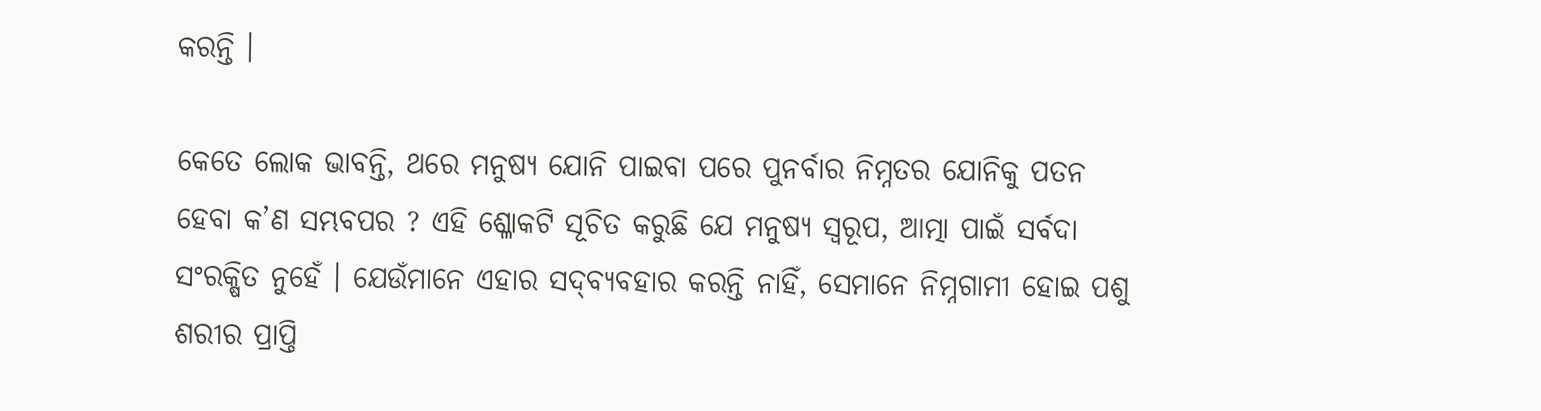କରନ୍ତି ।

କେତେ ଲୋକ ଭାବନ୍ତି, ଥରେ ମନୁଷ୍ୟ ଯୋନି ପାଇବା ପରେ ପୁନର୍ବାର ନିମ୍ନତର ଯୋନିକୁ ପତନ ହେବା କ’ଣ ସମ୍ଭବପର ? ଏହି ଶ୍ଳୋକଟି ସୂଚିତ କରୁଛି ଯେ ମନୁଷ୍ୟ ସ୍ୱରୂପ, ଆତ୍ମା ପାଇଁ ସର୍ବଦା ସଂରକ୍ଷିତ ନୁହେଁ । ଯେଉଁମାନେ ଏହାର ସଦ୍‌ବ୍ୟବହାର କରନ୍ତି ନାହିଁ, ସେମାନେ ନିମ୍ନଗାମୀ ହୋଇ ପଶୁ ଶରୀର ପ୍ରାପ୍ତି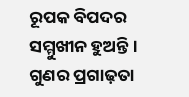ରୂପକ ବିପଦର ସମ୍ମୁଖୀନ ହୁଅନ୍ତି । ଗୁଣର ପ୍ରଗାଢ଼ତା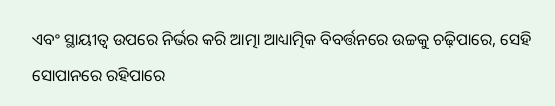ଏବଂ ସ୍ଥାୟୀତ୍ୱ ଉପରେ ନିର୍ଭର କରି ଆତ୍ମା ଆଧ୍ୟାତ୍ମିକ ବିବର୍ତ୍ତନରେ ଉଚ୍ଚକୁ ଚଢ଼ିପାରେ, ସେହି ସୋପାନରେ ରହିପାରେ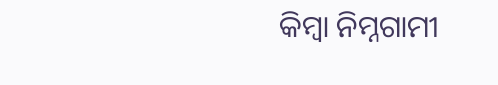କିମ୍ବା ନିମ୍ନଗାମୀ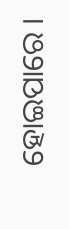ହୋଇପାରେ ।